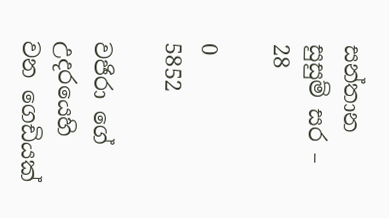සන්තාන සුසුම් සර – 28

0
5852

වජිරා ගේ උදරයෙහි වන ගෙඩියක්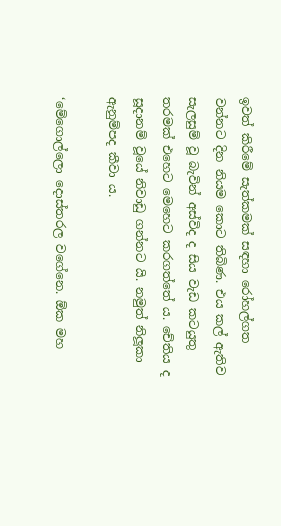ඉවත් කිරීමේ සැත්කමක් සඳහා රෝහල්ගත වන්නට දින නියම කොට තිබිණ. එය කල් ඇතිව සැලසුම් වූ බැවින් අස්විද ද සිය වැඩ කටයුතු තරමක් එහෙට මෙහෙට කරගත්තේ ය. චේතිය ද සූදානම් වූයේ නිවාඩු ගන්නට යි. නමුත් නිලූකා ඇනුම්පද කීවා ය.

‘මේගොල්ලො දොස්තරල වගේනෙ. ඕක මහ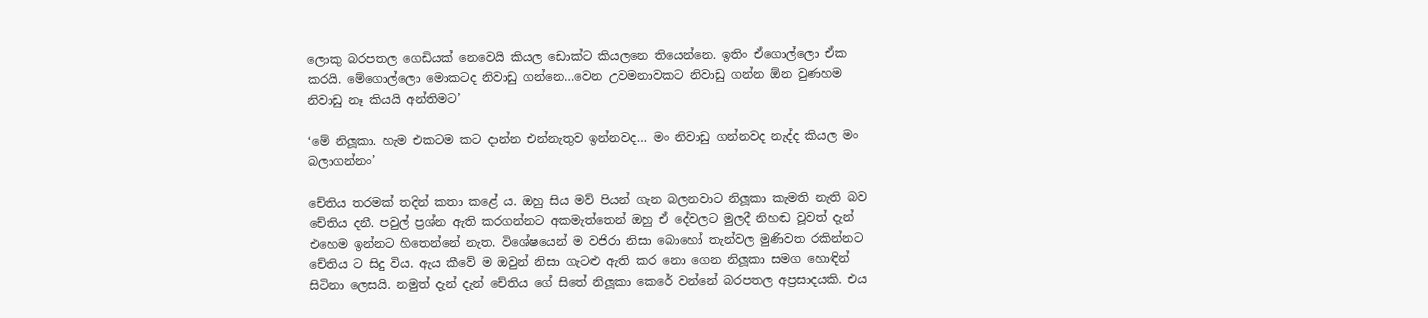ලොකු බරපතල ගෙඩියක් නෙවෙයි කියල ඩොක්ට කියලනෙ තියෙන්නෙ. ඉතිං ඒගොල්ලො ඒක කරයි. මේගොල්ලො මොකටද නිවාඩු ගන්නෙ…වෙන උවමනාවකට නිවාඩු ගන්න ඕන වුණහම නිවාඩු නෑ කියයි අන්තිමට’

‘මේ නිලූකා. හැම එකටම කට දාන්න එන්නැතුව ඉන්නවද… මං නිවාඩු ගන්නවද නැද්ද කියල මං බලාගන්නං’

චේතිය තරමක් තදින් කතා කළේ ය. ඔහු සිය මව් පියන් ගැන බලනවාට නිලූකා කැමති නැති බව චේතිය දනී. පවුල් ප්‍රශ්න ඇති කරගන්නට අකමැත්තෙන් ඔහු ඒ දේවලට මුලදී නිහඬ වූවත් දැන් එහෙම ඉන්නට හිතෙන්නේ නැත. විශේෂයෙන් ම වජිරා නිසා බොහෝ තැන්වල මුණිවත රකින්නට චේතිය ට සිදු විය. ඇය කීවේ ම ඔවුන් නිසා ගැටළු ඇති කර නො ගෙන නිලූකා සමග හොඳින් සිටිනා ලෙසයි. නමුත් දැන් දැන් චේතිය ගේ සිතේ නිලූකා කෙරේ වන්නේ බරපතල අප්‍රසාදයකි. එය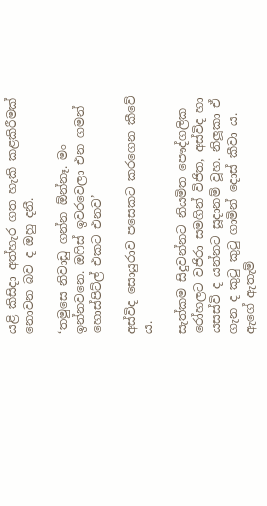යළි කිසිදා අත්හැර ගත හැකි කළකිරීමක් නොවන බව ද ඔහු දනී.

‘තමුසෙ නිවාඩු ගන්න ඕන්නෑ. මං ඉන්නවනෙ. ඔෆිස් ඉවරවෙලා එන ගමන් හොස්පිට්ල් එකට එනව’

අස්විද සොයුරාව පසෙකට කරගෙන කීවේ ය.

සැත්කම සිදුවන්නට නියමිත පෞද්ගලික රෝහලට වජිරා සමගින් විජිත, අස්විද හා යසස්වි ද යන්නට සූදානම් වූහ. නිලූකා ඒ ගැන ද කුටු කුටු ගාමින් දොස් කීවා ය. ඇගේ ඇතැම්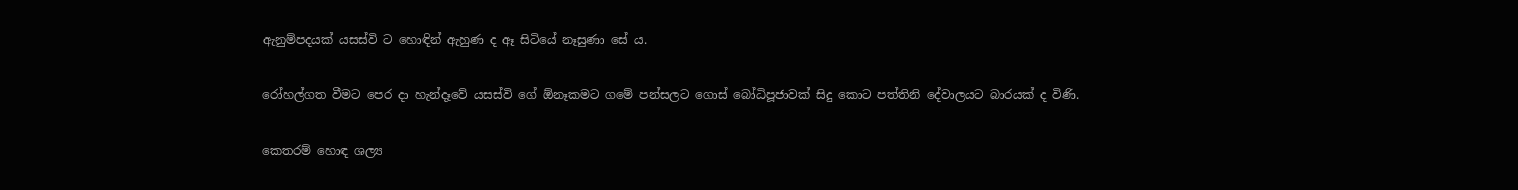ඇනුම්පදයක් යසස්වි ට හොඳින් ඇහුණ ද ඈ සිටියේ නෑසුණා සේ ය.

රෝහල්ගත වීමට පෙර දා හැන්දෑවේ යසස්වි ගේ ඕනෑකමට ගමේ පන්සලට ගොස් බෝධිපූජාවක් සිදු කොට පත්තිනි දේවාලයට බාරයක් ද විණි.

කෙතරම් හොඳ ශල්‍ය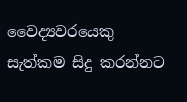වෛද්‍යවරයෙකු සැත්කම සිදු කරන්නට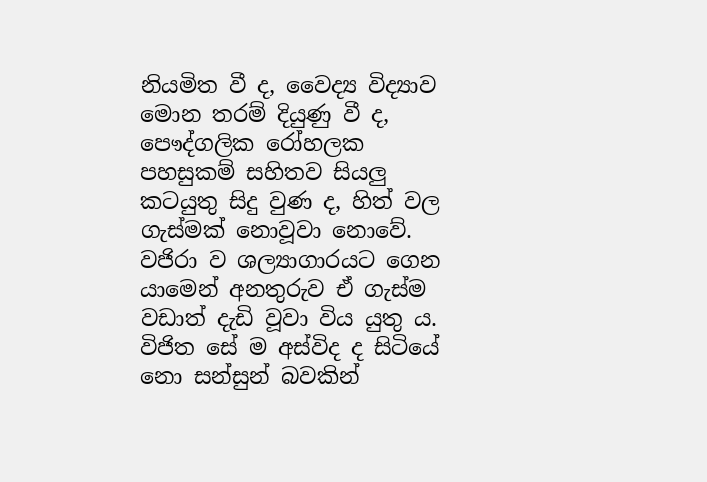නියමිත වී ද, වෛද්‍ය විද්‍යාව මොන තරම් දියුණු වී ද, පෞද්ගලික රෝහලක පහසුකම් සහිතව සියලු කටයුතු සිදු වුණ ද, හිත් වල ගැස්මක් නොවූවා නොවේ. වජිරා ව ශල්‍යාගාරයට ගෙන යාමෙන් අනතුරුව ඒ ගැස්ම වඩාත් දැඩි වූවා විය යුතු ය. විජිත සේ ම අස්විද ද සිටියේ නො සන්සුන් බවකින්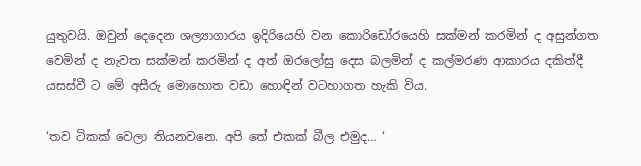යුතුවයි. ඔවුන් දෙදෙන ශල්‍යාගාරය ඉදිරියෙහි වන කොරිඩෝරයෙහි සක්මන් කරමින් ද අසුන්ගත වෙමින් ද නැවත සක්මන් කරමින් ද අත් ඔරලෝසු දෙස බලමින් ද කල්මරණ ආකාරය දකිත්දී යසස්වී ට මේ අසීරු මොහොත වඩා හොඳින් වටහාගත හැකි විය.

‘තව ටිකක් වෙලා තියනවනෙ. අපි තේ එකක් බීල එමුද… ‘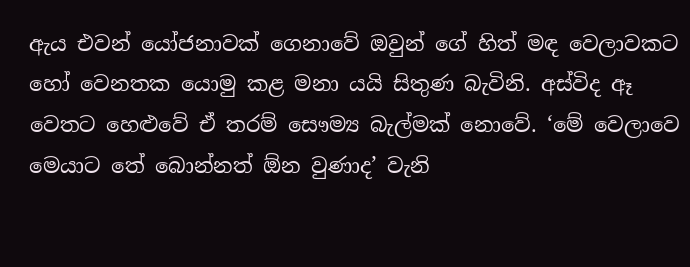ඇය එවන් යෝජනාවක් ගෙනාවේ ඔවුන් ගේ හිත් මඳ වෙලාවකට හෝ වෙනතක යොමු කළ මනා යයි සිතුණ බැවිනි. අස්විද ඈ වෙතට හෙළුවේ ඒ තරම් සෞම්‍ය බැල්මක් නොවේ. ‘මේ වෙලාවෙ මෙයාට තේ බොන්නත් ඕන වුණාද’ වැනි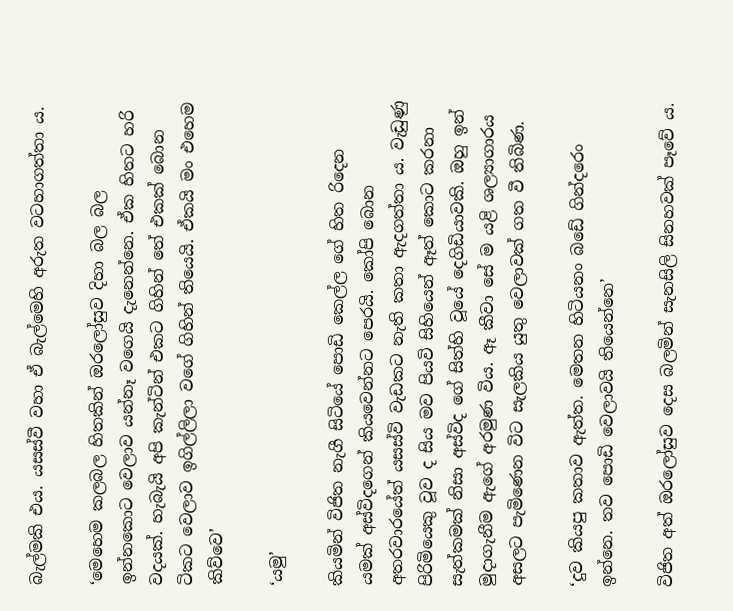බැල්මකි එය. යසස්වී වහා ඒ බැල්මෙහි අරුත වටහාගත්තා ය.

‘මෙහෙම කලබල හිතකින් ඔරලෝසුව දිහා බල බල ඉන්නකොට වෙලාව යන්නෑ වගෙයි දැනෙන්නෙ. ඒක හිතට හරි වදයක්. හැබැයි අපි කැන්ටින් එකට ගිහින් තේ එකක් බොන ටිකට වෙලාව ඉගිල්ලිලා වගේ ගිහින් තියෙයි. ඒකයි මං එහෙම කිව්වෙ’

‘යමු’

කියමින් විජිත නැගී සිටියේ පොඩි කෙල්ල ගේ හිත රිදෙන යමක් අස්විදගෙන් කියවෙන්නට පෙරයි. කෝපි බොන අතරවාරයේත් යසස්වි වැඩකට නැති කතා ඇදගත්තා ය. වැඩුණු පිරිමියෙකු වූව ද සිය මව පියවි සිහියෙන් ඈත් කොට කරනා සැත්කමක් නිසා අස්විද ගේ සිත්හි වූයේ දෙගිඩියාවකි. ඔහු ඉන් මුදාගැනීම ඇගේ අරමුණ විය. ඈ කීවා සේ ම යළි ශල්‍යාගාරය අසලට පැමිණෙන විට සැලකිය යුතු වෙලාවක් ගත වී තිබිණ.

‘දුව කියපු කතාව ඇත්ත. මෙතන හිටියනං බඩේ ගින්දරෙං ඉන්නෙ. තව පොඩි වෙලාවයි තියෙන්නෙ’

විජිත අත් ඔරලෝසුව දෙස බලමින් සැනසිලි සිනහවක් පෑවේ ය.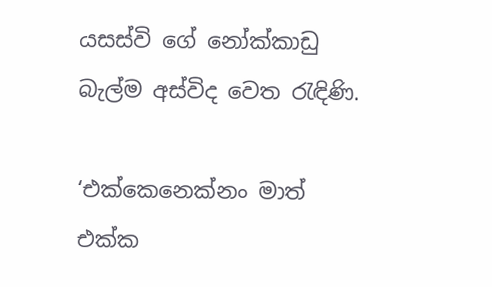යසස්වි ගේ නෝක්කාඩු බැල්ම අස්විද වෙත රැඳිණි.

‘එක්කෙනෙක්නං මාත් එක්ක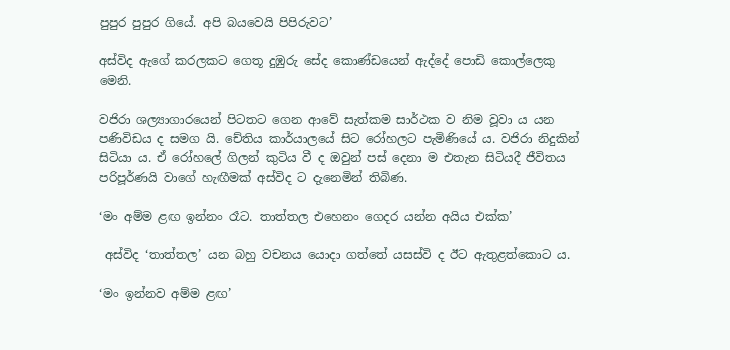පුපුර පුපුර ගියේ. අපි බයවෙයි පිපිරුවට’

අස්විද ඇගේ කරලකට ගෙතූ දුඹුරු සේද කොණ්ඩයෙන් ඇද්දේ පොඩි කොල්ලෙකු මෙනි.

වජිරා ශල්‍යාගාරයෙන් පිටතට ගෙන ආවේ සැත්කම සාර්ථක ව නිම වූවා ය යන පණිවිඩය ද සමග යි. චේතිය කාර්යාලයේ සිට රෝහලට පැමිණියේ ය. වජිරා නිදුකින් සිටියා ය. ඒ රෝහලේ ගිලන් කුටිය වී ද ඔවුන් පස් දෙනා ම එතැන සිටියදී ජීවිතය පරිපූර්ණයි වාගේ හැඟීමක් අස්විද ට දැනෙමින් තිබිණ.

‘මං අම්ම ළඟ ඉන්නං රෑට. තාත්තල එහෙනං ගෙදර යන්න අයිය එක්ක’

 අස්විද ‘තාත්තල’ යන බහු වචනය යොදා ගත්තේ යසස්වි ද ඊට ඇතුළත්කොට ය.

‘මං ඉන්නව අම්ම ළඟ’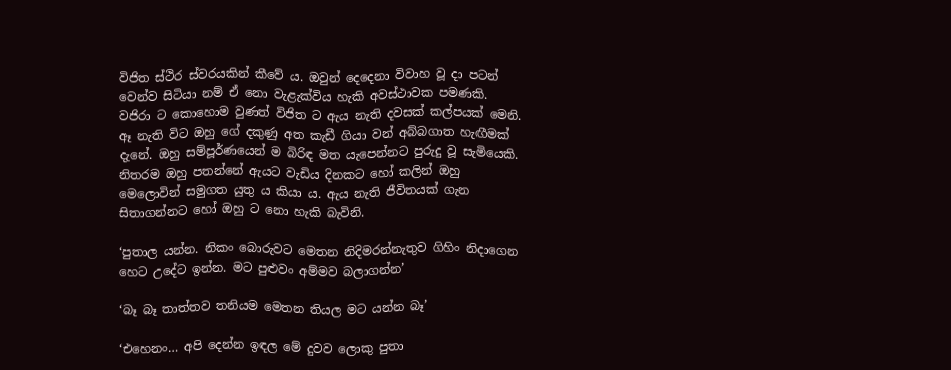විජිත ස්ථිර ස්වරයකින් කීවේ ය. ඔවුන් දෙදෙනා විවාහ වූ දා පටන් වෙන්ව සිටියා නම් ඒ නො වැළැක්විය හැකි අවස්ථාවක පමණකි. වජිරා ට කොහොම වුණත් විජිත ට ඇය නැති දවසක් කල්පයක් මෙනි. ඈ නැති විට ඔහු ගේ දකුණු අත කැඩී ගියා වන් අබ්බගාත හැඟීමක් දැනේ. ඔහු සම්පූර්ණයෙන් ම බිරිඳ මත යැපෙන්නට පුරුදු වූ සැමියෙකි. නිතරම ඔහු පතන්නේ ඇයට වැඩිය දිනකට හෝ කලින් ඔහු මෙලොවින් සමුගත යුතු ය කියා ය. ඇය නැති ජීවිතයක් ගැන සිතාගන්නට හෝ ඔහු ට නො හැකි බැවිනි.

‘පුතාල යන්න. නිකං බොරුවට මෙතන නිදිමරන්නැතුව ගිහිං නිදාගෙන හෙට උදේට ඉන්න. මට පුළුවං අම්මව බලාගන්න’

‘බෑ බෑ තාත්තව තනියම මෙතන තියල මට යන්න බෑ’

‘එහෙනං… අපි දෙන්න ඉඳල මේ දුවව ලොකු පුතා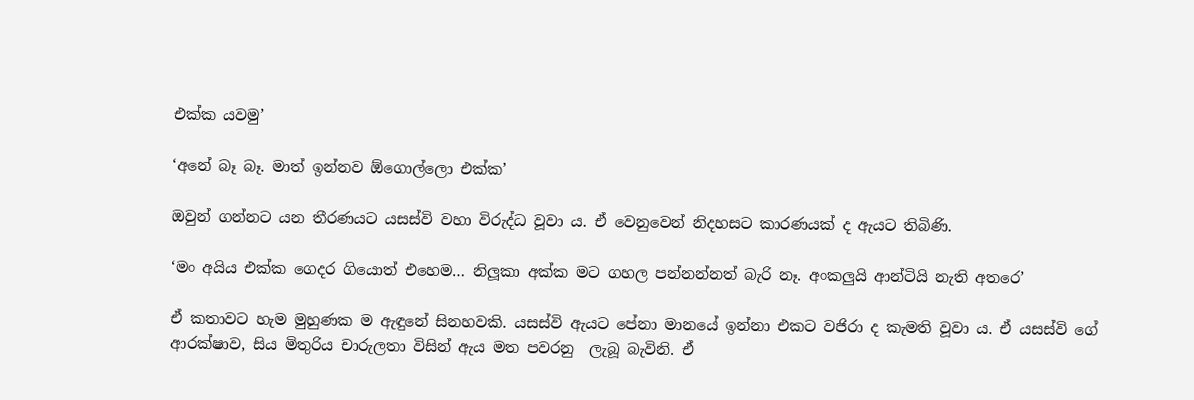එක්ක යවමු’

‘අනේ බෑ බෑ. මාත් ඉන්නව ඕගොල්ලො එක්ක’

ඔවුන් ගන්නට යන තීරණයට යසස්වි වහා විරුද්ධ වූවා ය. ඒ වෙනුවෙන් නිදහසට කාරණයක් ද ඇයට තිබිණි.

‘මං අයිය එක්ක ගෙදර ගියොත් එහෙම… නිලූකා අක්ක මට ගහල පන්නන්නත් බැරි නෑ. අංකලුයි ආන්ටියි නැති අතරෙ’

ඒ කතාවට හැම මුහුණක ම ඇඳුනේ සිනහවකි. යසස්වි ඇයට පේනා මානයේ ඉන්නා එකට වජිරා ද කැමති වූවා ය. ඒ යසස්වි ගේ ආරක්ෂාව, සිය මිතුරිය චාරුලතා විසින් ඇය මත පවරනු  ලැබූ බැවිනි. ඒ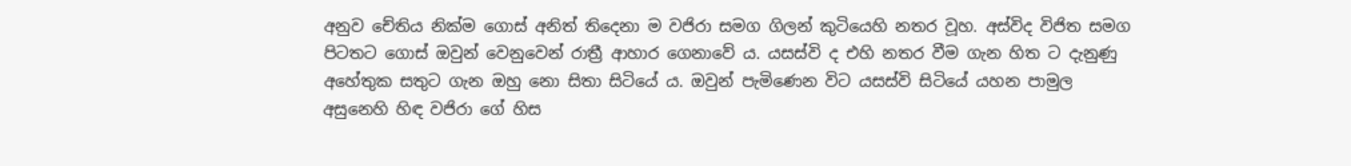අනුව චේතිය නික්ම ගොස් අනිත් තිදෙනා ම වජිරා සමග ගිලන් කුටියෙහි නතර වූහ. අස්විද විජිත සමග පිටතට ගොස් ඔවුන් වෙනුවෙන් රාත්‍රී ආහාර ගෙනාවේ ය. යසස්වි ද එහි නතර වීම ගැන හිත ට දැනුණු අහේතුක සතුට ගැන ඔහු නො සිතා සිටියේ ය. ඔවුන් පැමිණෙන විට යසස්වි සිටියේ යහන පාමුල අසුනෙහි හිඳ වජිරා ගේ හිස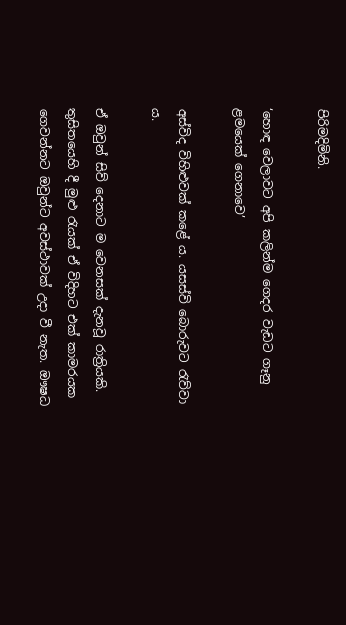පිරිමදිමිනි.

‘හොඳ වෙලාවට අපි කලින්ම ගෙදර වැඩට ගෑනු ළමයෙක් ගෙනාවෙ’

අස්විද විහිළුවක් කළේ ය. යසස්වි බොරුවට රැව්වා ය.

ඒ ඔවුන් සිව් දෙනාට ම වෙනසක් දැනවූ රාත්‍රියකි. තුසිතයෙහි දී මුළු රැයක් ඒ විදිහට එක් කාමරයක ගෙවන්නට ඔවුන්ට අවස්ථාවක් උදා වී නැත. ඖෂධ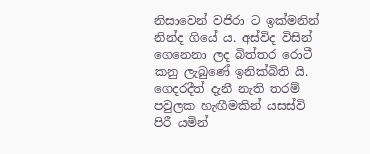නිසාවෙන් වජිරා ට ඉක්මනින් නින්ද ගියේ ය. අස්විද විසින් ගෙනෙනා ලද බිත්තර රොටී කනු ලැබුණේ ඉනික්බිති යි. ගෙදරදීත් දැනී නැති තරම් පවුලක හැඟීමකින් යසස්වි පිරී යමින්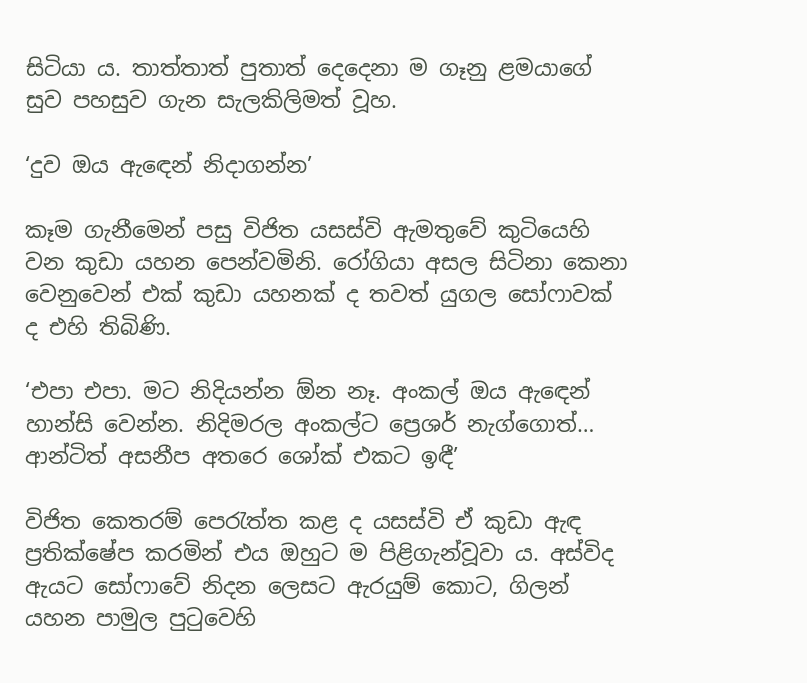සිටියා ය. තාත්තාත් පුතාත් දෙදෙනා ම ගෑනු ළමයාගේ සුව පහසුව ගැන සැලකිලිමත් වූහ.

‘දුව ඔය ඇඳෙන් නිදාගන්න’

කෑම ගැනීමෙන් පසු විජිත යසස්වි ඇමතුවේ කුටියෙහි වන කුඩා යහන පෙන්වමිනි. රෝගියා අසල සිටිනා කෙනා වෙනුවෙන් එක් කුඩා යහනක් ද තවත් යුගල සෝෆාවක් ද එහි තිබිණි.

‘එපා එපා. මට නිදියන්න ඕන නෑ. අංකල් ඔය ඇඳෙන් හාන්සි වෙන්න. නිදිමරල අංකල්ට ප්‍රෙශර් නැග්ගොත්… ආන්ටිත් අසනීප අතරෙ ශෝක් එකට ඉඳී’

විජිත කෙතරම් පෙරැත්ත කළ ද යසස්වි ඒ කුඩා ඇඳ ප්‍රතික්ෂේප කරමින් එය ඔහුට ම පිළිගැන්වූවා ය. අස්විද ඇයට සෝෆාවේ නිදන ලෙසට ඇරයුම් කොට, ගිලන් යහන පාමුල පුටුවෙහි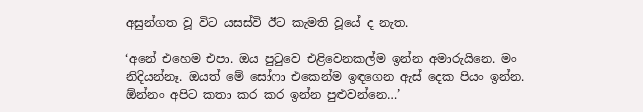අසුන්ගත වූ විට යසස්වි ඊට කැමති වූයේ ද නැත.

‘අනේ එහෙම එපා. ඔය පුටුවෙ එළිවෙනකල්ම ඉන්න අමාරුයිනෙ. මං නිදියන්නෑ. ඔයත් මේ සෝෆා එකෙන්ම ඉඳගෙන ඇස් දෙක පියං ඉන්න. ඕන්නං අපිට කතා කර කර ඉන්න පුළුවන්නෙ…’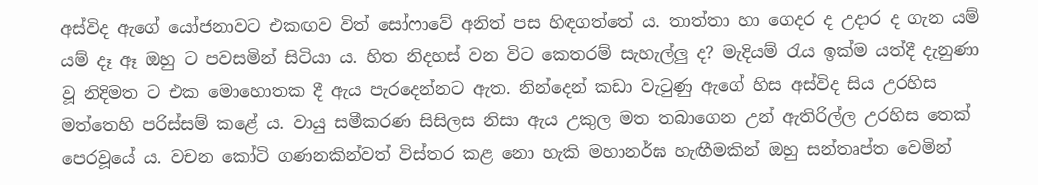අස්විද ඇගේ යෝජනාවට එකඟව විත් සෝෆාවේ අනිත් පස හිඳගත්තේ ය. තාත්තා හා ගෙදර ද උදාර ද ගැන යම් යම් දෑ ඈ ඔහු ට පවසමින් සිටියා ය. හිත නිදහස් වන විට කෙතරම් සැහැල්ලු ද? මැදියම් රැය ඉක්ම යත්දී දැනුණා වූ නිදිමත ට එක මොහොතක දී ඇය පැරදෙන්නට ඇත. නින්දෙන් කඩා වැටුණු ඇගේ හිස අස්විද සිය උරහිස මත්තෙහි පරිස්සම් කළේ ය. වායු සමීකරණ සිසිලස නිසා ඇය උකුල මත තබාගෙන උන් ඇතිරිල්ල උරහිස තෙක් පෙරවූයේ ය. වචන කෝටි ගණනකින්වත් විස්තර කළ නො හැකි මහානර්ඝ හැඟීමකින් ඔහු සන්තෘප්ත වෙමින්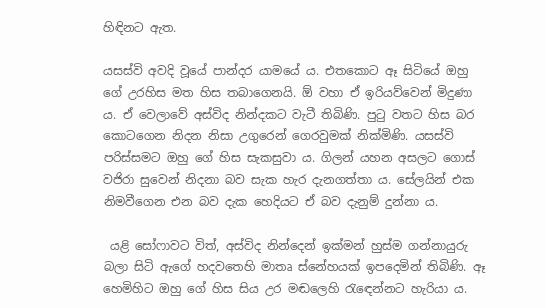හිඳිනට ඇත.

යසස්වි අවදි වූයේ පාන්දර යාමයේ ය. එතකොට ඈ සිටියේ ඔහු ගේ උරහිස මත හිස තබාගෙනයි. ඕ වහා ඒ ඉරියව්වෙන් මිදුණා ය. ඒ වෙලාවේ අස්විද නින්දකට වැටී තිබිණි. පුටු වතට හිස බර කොටගෙන නිදන නිසා උගුරෙන් ගෙරවුමක් නික්මිණි. යසස්වි පරිස්සමට ඔහු ගේ හිස සැකසුවා ය. ගිලන් යහන අසලට ගොස් වජිරා සුවෙන් නිදනා බව සැක හැර දැනගත්තා ය. සේලයින් එක නිමවීගෙන එන බව දැක හෙදියට ඒ බව දැනුම් දුන්නා ය.

 යළි සෝෆාවට විත්, අස්විද නින්දෙන් ඉක්මන් හුස්ම ගන්නායුරු බලා සිටි ඇගේ හදවතෙහි මාතෘ ස්නේහයක් ඉපදෙමින් තිබිණි. ඈ හෙමිහිට ඔහු ගේ හිස සිය උර මඬලෙහි රැඳෙන්නට හැරියා ය.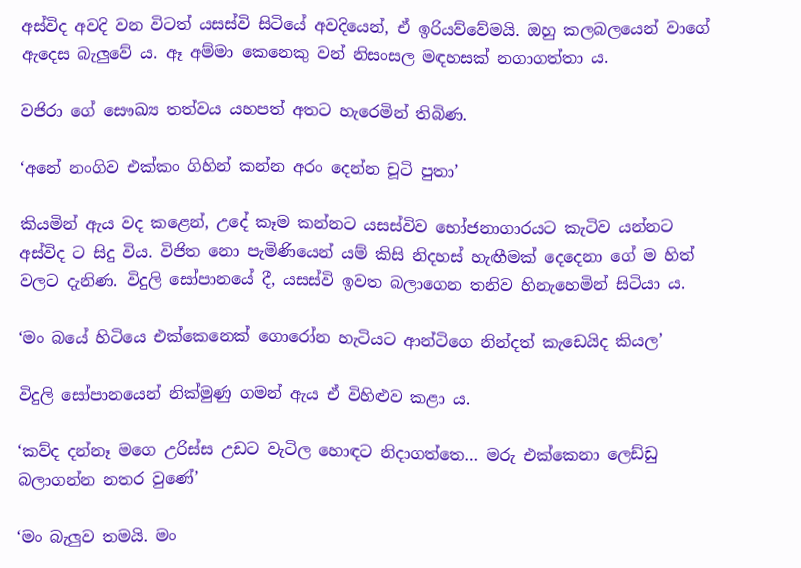අස්විද අවදි වන විටත් යසස්වි සිටියේ අවදියෙන්, ඒ ඉරියව්වේමයි. ඔහු කලබලයෙන් වාගේ ඇදෙස බැලුවේ ය. ඈ අම්මා කෙනෙකු වන් නිසංසල මඳහසක් නගාගත්තා ය.

වජිරා ගේ සෞඛ්‍ය තත්වය යහපත් අතට හැරෙමින් තිබිණ.

‘අනේ නංගිව එක්කං ගිහින් කන්න අරං දෙන්න චූටි පුතා’

කියමින් ඇය වද කළෙන්, උදේ කෑම කන්නට යසස්විව භෝජනාගාරයට කැටිව යන්නට අස්විද ට සිදු විය. විජිත නො පැමිණියෙන් යම් කිසි නිදහස් හැඟීමක් දෙදෙනා ගේ ම හිත් වලට දැනිණ. විදුලි සෝපානයේ දී, යසස්වි ඉවත බලාගෙන තනිව හිනැහෙමින් සිටියා ය.

‘මං බයේ හිටියෙ එක්කෙනෙක් ගොරෝන හැටියට ආන්ටිගෙ නින්දත් කැඩෙයිද කියල’

විදුලි සෝපානයෙන් නික්මුණු ගමන් ඇය ඒ විහිළුව කළා ය.

‘කව්ද දන්නෑ මගෙ උරිස්ස උඩට වැටිල හොඳට නිදාගත්තෙ… මරු එක්කෙනා ලෙඩ්ඩු බලාගන්න නතර වුණේ’

‘මං බැලුව තමයි. මං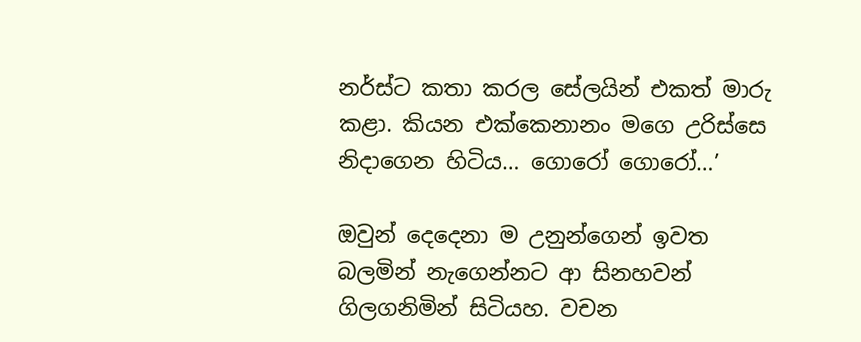නර්ස්ට කතා කරල සේලයින් එකත් මාරු කළා. කියන එක්කෙනානං මගෙ උරිස්සෙ නිදාගෙන හිටිය… ගොරෝ ගොරෝ…’

ඔවුන් දෙදෙනා ම උනුන්ගෙන් ඉවත බලමින් නැගෙන්නට ආ සිනහවන් ගිලගනිමින් සිටියහ. වචන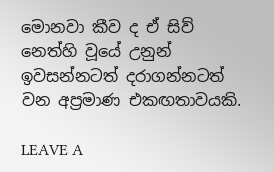මොනවා කීව ද ඒ සිව් නෙත්හි වූයේ උනුන් ඉවසන්නටත් දරාගන්නටත් වන අප්‍රමාණ එකඟතාවයකි.

LEAVE A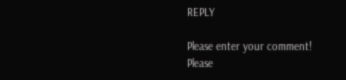REPLY

Please enter your comment!
Please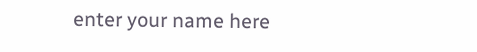enter your name here